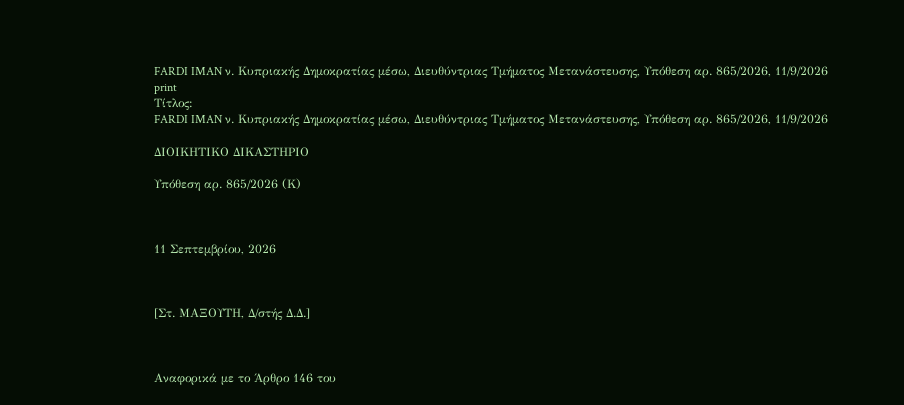FARDI IMAN ν. Κυπριακής Δημοκρατίας μέσω, Διευθύντριας Τμήματος Μετανάστευσης, Υπόθεση αρ. 865/2026, 11/9/2026
print
Τίτλος:
FARDI IMAN ν. Κυπριακής Δημοκρατίας μέσω, Διευθύντριας Τμήματος Μετανάστευσης, Υπόθεση αρ. 865/2026, 11/9/2026

ΔΙΟΙΚΗΤΙΚΟ ΔΙΚΑΣΤΗΡΙΟ

Υπόθεση αρ. 865/2026 (Κ)



11 Σεπτεμβρίου, 2026



[Στ. ΜΑΞΟΥΤΗ, Δ/στής Δ.Δ.]



Αναφορικά με το Άρθρο 146 του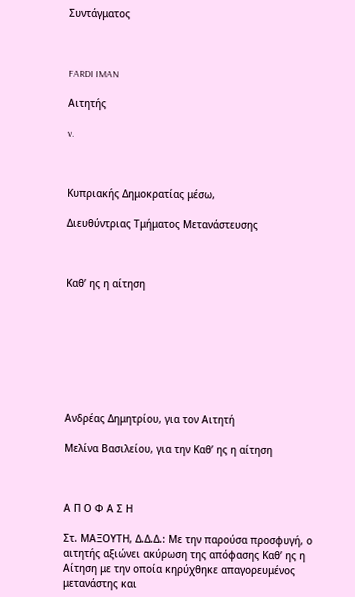Συντάγματος



FARDI IMAN

Αιτητής

v.



Κυπριακής Δημοκρατίας μέσω,

Διευθύντριας Τμήματος Μετανάστευσης



Καθ’ ης η αίτηση








Ανδρέας Δημητρίου, για τον Αιτητή

Μελίνα Βασιλείου, για την Καθ’ ης η αίτηση



Α Π Ο Φ Α Σ Η

Στ. ΜΑΞΟΥΤΗ, Δ.Δ.Δ.: Με την παρούσα προσφυγή, ο αιτητής αξιώνει ακύρωση της απόφασης Καθ’ ης η Αίτηση με την οποία κηρύχθηκε απαγορευμένος μετανάστης και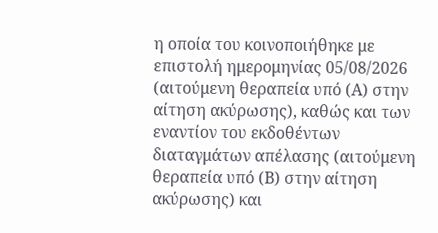η οποία του κοινοποιήθηκε με επιστολή ημερομηνίας 05/08/2026 (αιτούμενη θεραπεία υπό (Α) στην αίτηση ακύρωσης), καθώς και των εναντίον του εκδοθέντων διαταγμάτων απέλασης (αιτούμενη θεραπεία υπό (Β) στην αίτηση ακύρωσης) και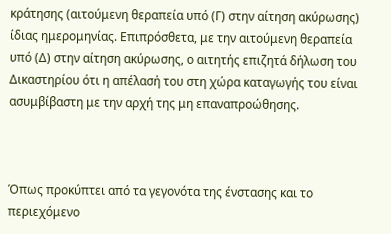κράτησης (αιτούμενη θεραπεία υπό (Γ) στην αίτηση ακύρωσης) ίδιας ημερομηνίας. Επιπρόσθετα, με την αιτούμενη θεραπεία υπό (Δ) στην αίτηση ακύρωσης, ο αιτητής επιζητά δήλωση του Δικαστηρίου ότι η απέλασή του στη χώρα καταγωγής του είναι ασυμβίβαστη με την αρχή της μη επαναπροώθησης.



Όπως προκύπτει από τα γεγονότα της ένστασης και το περιεχόμενο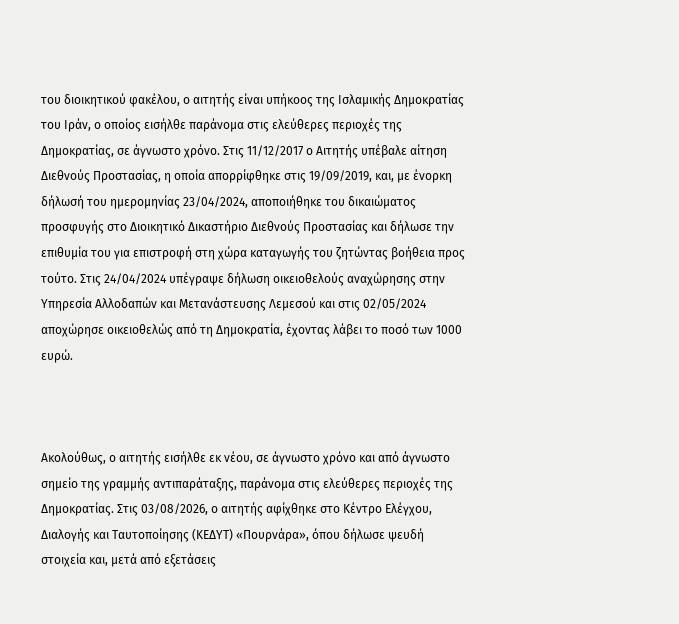του διοικητικού φακέλου, ο αιτητής είναι υπήκοος της Ισλαμικής Δημοκρατίας του Ιράν, ο οποίος εισήλθε παράνομα στις ελεύθερες περιοχές της Δημοκρατίας, σε άγνωστο χρόνο. Στις 11/12/2017 ο Αιτητής υπέβαλε αίτηση Διεθνούς Προστασίας, η οποία απορρίφθηκε στις 19/09/2019, και, με ένορκη δήλωσή του ημερομηνίας 23/04/2024, αποποιήθηκε του δικαιώματος προσφυγής στο Διοικητικό Δικαστήριο Διεθνούς Προστασίας και δήλωσε την επιθυμία του για επιστροφή στη χώρα καταγωγής του ζητώντας βοήθεια προς τούτο. Στις 24/04/2024 υπέγραψε δήλωση οικειοθελούς αναχώρησης στην Υπηρεσία Αλλοδαπών και Μετανάστευσης Λεμεσού και στις 02/05/2024 αποχώρησε οικειοθελώς από τη Δημοκρατία, έχοντας λάβει το ποσό των 1000 ευρώ.



Ακολούθως, ο αιτητής εισήλθε εκ νέου, σε άγνωστο χρόνο και από άγνωστο σημείο της γραμμής αντιπαράταξης, παράνομα στις ελεύθερες περιοχές της Δημοκρατίας. Στις 03/08/2026, ο αιτητής αφίχθηκε στο Κέντρο Ελέγχου, Διαλογής και Ταυτοποίησης (ΚΕΔΥΤ) «Πουρνάρα», όπου δήλωσε ψευδή στοιχεία και, μετά από εξετάσεις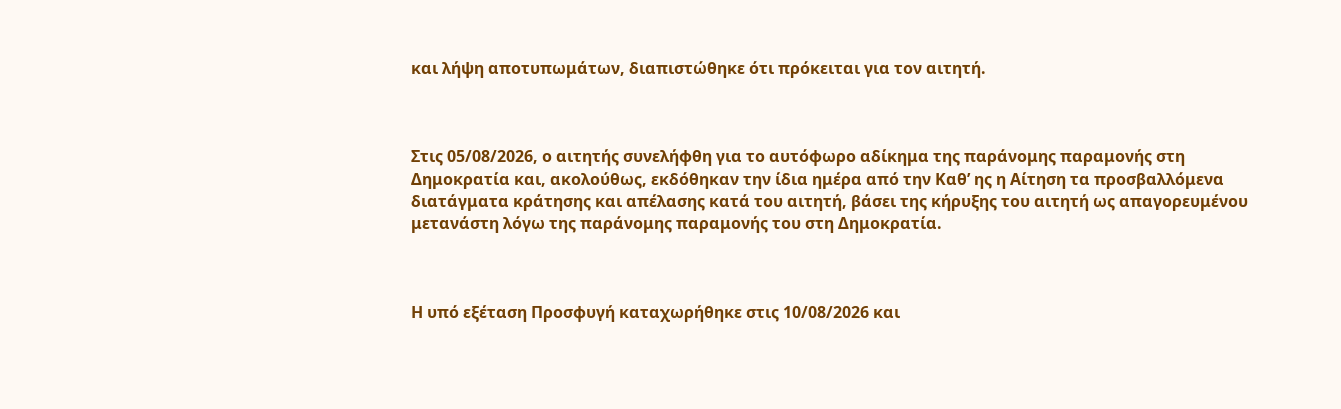και λήψη αποτυπωμάτων, διαπιστώθηκε ότι πρόκειται για τον αιτητή.



Στις 05/08/2026, ο αιτητής συνελήφθη για το αυτόφωρο αδίκημα της παράνομης παραμονής στη Δημοκρατία και, ακολούθως, εκδόθηκαν την ίδια ημέρα από την Καθ’ ης η Αίτηση τα προσβαλλόμενα διατάγματα κράτησης και απέλασης κατά του αιτητή, βάσει της κήρυξης του αιτητή ως απαγορευμένου μετανάστη λόγω της παράνομης παραμονής του στη Δημοκρατία.



Η υπό εξέταση Προσφυγή καταχωρήθηκε στις 10/08/2026 και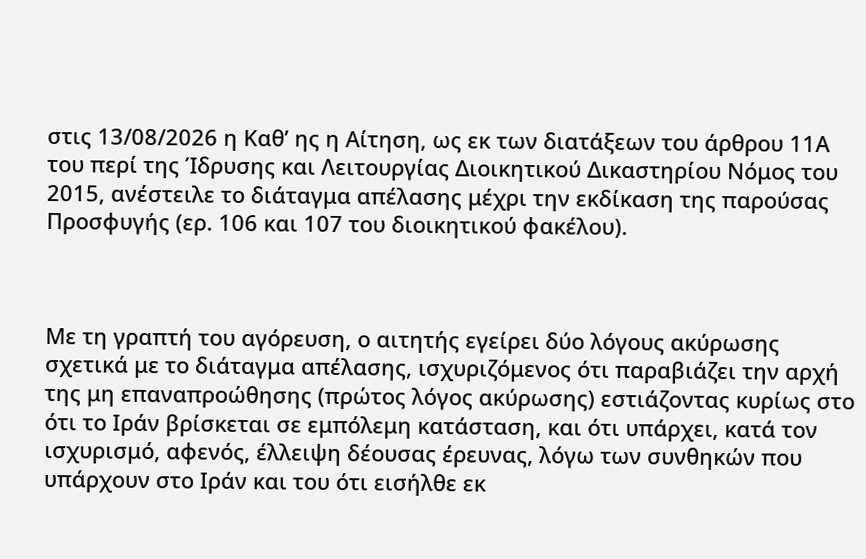στις 13/08/2026 η Καθ’ ης η Αίτηση, ως εκ των διατάξεων του άρθρου 11Α του περί της Ίδρυσης και Λειτουργίας Διοικητικού Δικαστηρίου Νόμος του 2015, ανέστειλε το διάταγμα απέλασης μέχρι την εκδίκαση της παρούσας Προσφυγής (ερ. 106 και 107 του διοικητικού φακέλου).



Με τη γραπτή του αγόρευση, ο αιτητής εγείρει δύο λόγους ακύρωσης σχετικά με το διάταγμα απέλασης, ισχυριζόμενος ότι παραβιάζει την αρχή της μη επαναπροώθησης (πρώτος λόγος ακύρωσης) εστιάζοντας κυρίως στο ότι το Ιράν βρίσκεται σε εμπόλεμη κατάσταση, και ότι υπάρχει, κατά τον ισχυρισμό, αφενός, έλλειψη δέουσας έρευνας, λόγω των συνθηκών που υπάρχουν στο Ιράν και του ότι εισήλθε εκ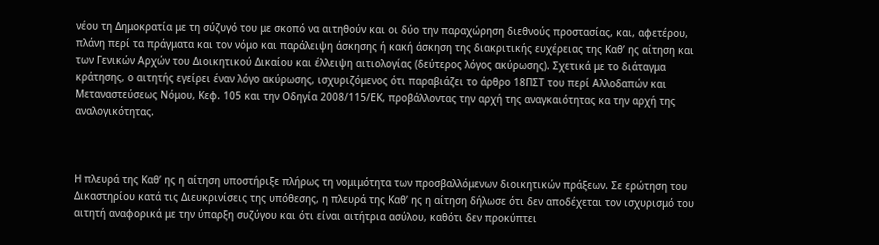νέου τη Δημοκρατία με τη σύζυγό του με σκοπό να αιτηθούν και οι δύο την παραχώρηση διεθνούς προστασίας, και, αφετέρου, πλάνη περί τα πράγματα και τον νόμο και παράλειψη άσκησης ή κακή άσκηση της διακριτικής ευχέρειας της Καθ’ ης αίτηση και των Γενικών Αρχών του Διοικητικού Δικαίου και έλλειψη αιτιολογίας (δεύτερος λόγος ακύρωσης). Σχετικά με το διάταγμα κράτησης, ο αιτητής εγείρει έναν λόγο ακύρωσης, ισχυριζόμενος ότι παραβιάζει το άρθρο 18ΠΣΤ του περί Αλλοδαπών και Μεταναστεύσεως Νόμου, Κεφ. 105 και την Οδηγία 2008/115/ΕΚ, προβάλλοντας την αρχή της αναγκαιότητας κα την αρχή της αναλογικότητας.



Η πλευρά της Καθ’ ης η αίτηση υποστήριξε πλήρως τη νομιμότητα των προσβαλλόμενων διοικητικών πράξεων. Σε ερώτηση του Δικαστηρίου κατά τις Διευκρινίσεις της υπόθεσης, η πλευρά της Καθ’ ης η αίτηση δήλωσε ότι δεν αποδέχεται τον ισχυρισμό του αιτητή αναφορικά με την ύπαρξη συζύγου και ότι είναι αιτήτρια ασύλου, καθότι δεν προκύπτει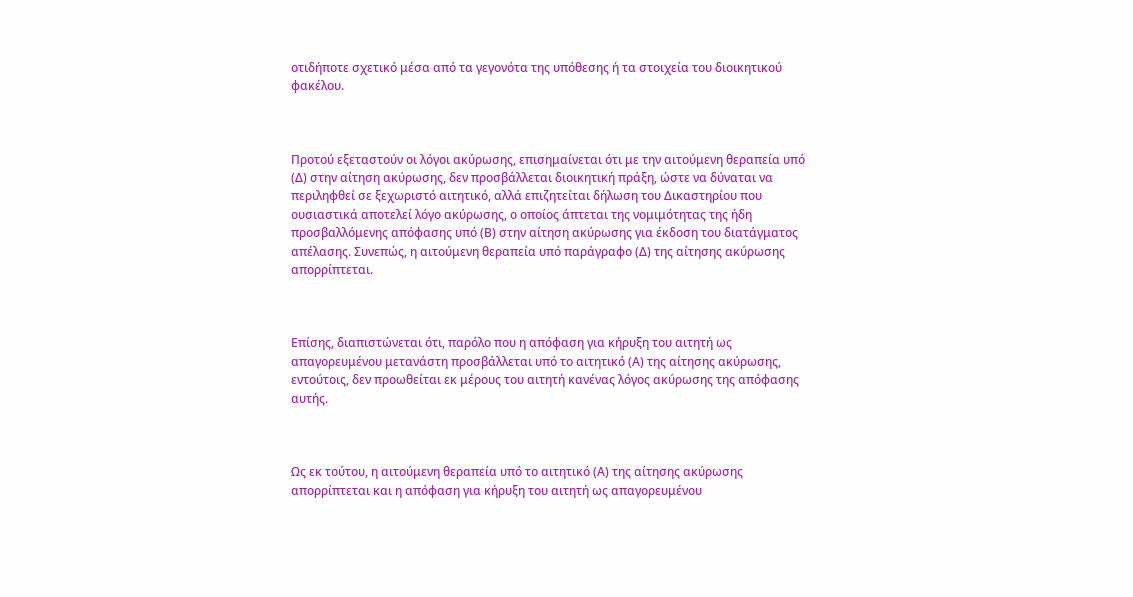οτιδήποτε σχετικό μέσα από τα γεγονότα της υπόθεσης ή τα στοιχεία του διοικητικού φακέλου.



Προτού εξεταστούν οι λόγοι ακύρωσης, επισημαίνεται ότι με την αιτούμενη θεραπεία υπό (Δ) στην αίτηση ακύρωσης, δεν προσβάλλεται διοικητική πράξη, ώστε να δύναται να περιληφθεί σε ξεχωριστό αιτητικό, αλλά επιζητείται δήλωση του Δικαστηρίου που ουσιαστικά αποτελεί λόγο ακύρωσης, ο οποίος άπτεται της νομιμότητας της ήδη προσβαλλόμενης απόφασης υπό (Β) στην αίτηση ακύρωσης για έκδοση του διατάγματος απέλασης. Συνεπώς, η αιτούμενη θεραπεία υπό παράγραφο (Δ) της αίτησης ακύρωσης απορρίπτεται.



Επίσης, διαπιστώνεται ότι, παρόλο που η απόφαση για κήρυξη του αιτητή ως απαγορευμένου μετανάστη προσβάλλεται υπό το αιτητικό (Α) της αίτησης ακύρωσης, εντούτοις, δεν προωθείται εκ μέρους του αιτητή κανένας λόγος ακύρωσης της απόφασης αυτής.



Ως εκ τούτου, η αιτούμενη θεραπεία υπό το αιτητικό (Α) της αίτησης ακύρωσης απορρίπτεται και η απόφαση για κήρυξη του αιτητή ως απαγορευμένου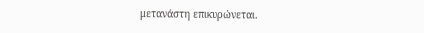μετανάστη επικυρώνεται.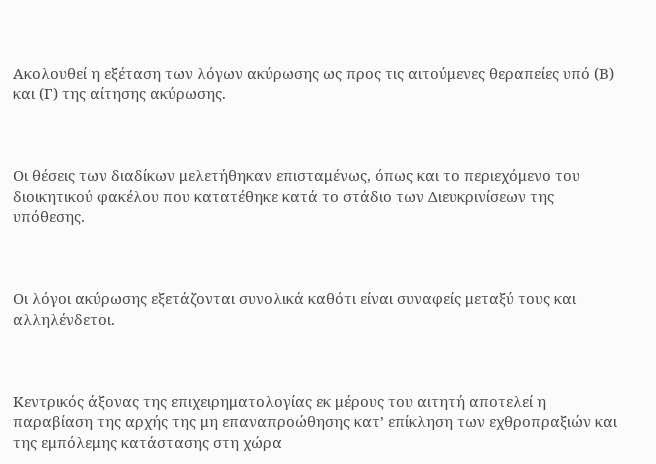Ακολουθεί η εξέταση των λόγων ακύρωσης ως προς τις αιτούμενες θεραπείες υπό (Β) και (Γ) της αίτησης ακύρωσης.



Οι θέσεις των διαδίκων μελετήθηκαν επισταμένως, όπως και το περιεχόμενο του διοικητικού φακέλου που κατατέθηκε κατά το στάδιο των Διευκρινίσεων της υπόθεσης.



Οι λόγοι ακύρωσης εξετάζονται συνολικά καθότι είναι συναφείς μεταξύ τους και αλληλένδετοι.



Κεντρικός άξονας της επιχειρηματολογίας εκ μέρους του αιτητή αποτελεί η παραβίαση της αρχής της μη επαναπροώθησης κατ’ επίκληση των εχθροπραξιών και της εμπόλεμης κατάστασης στη χώρα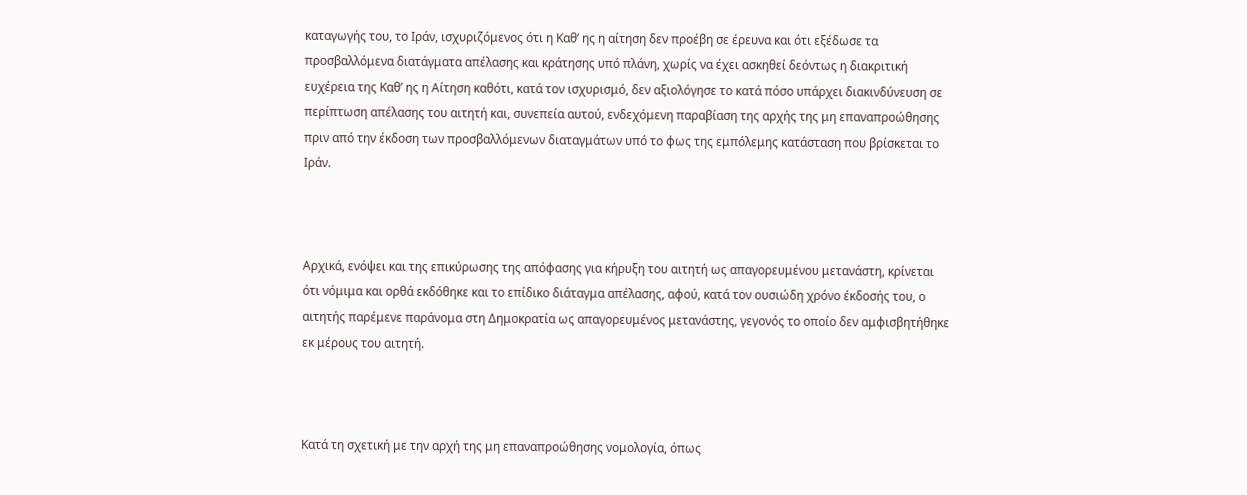καταγωγής του, το Ιράν, ισχυριζόμενος ότι η Καθ’ ης η αίτηση δεν προέβη σε έρευνα και ότι εξέδωσε τα προσβαλλόμενα διατάγματα απέλασης και κράτησης υπό πλάνη, χωρίς να έχει ασκηθεί δεόντως η διακριτική ευχέρεια της Καθ’ ης η Αίτηση καθότι, κατά τον ισχυρισμό, δεν αξιολόγησε το κατά πόσο υπάρχει διακινδύνευση σε περίπτωση απέλασης του αιτητή και, συνεπεία αυτού, ενδεχόμενη παραβίαση της αρχής της μη επαναπροώθησης πριν από την έκδοση των προσβαλλόμενων διαταγμάτων υπό το φως της εμπόλεμης κατάσταση που βρίσκεται το Ιράν.



Αρχικά, ενόψει και της επικύρωσης της απόφασης για κήρυξη του αιτητή ως απαγορευμένου μετανάστη, κρίνεται ότι νόμιμα και ορθά εκδόθηκε και το επίδικο διάταγμα απέλασης, αφού, κατά τον ουσιώδη χρόνο έκδοσής του, ο αιτητής παρέμενε παράνομα στη Δημοκρατία ως απαγορευμένος μετανάστης, γεγονός το οποίο δεν αμφισβητήθηκε εκ μέρους του αιτητή.



Κατά τη σχετική με την αρχή της μη επαναπροώθησης νομολογία, όπως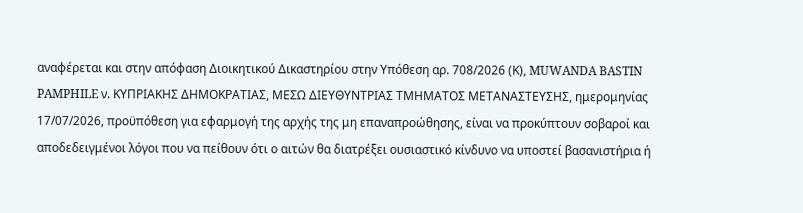αναφέρεται και στην απόφαση Διοικητικού Δικαστηρίου στην Υπόθεση αρ. 708/2026 (Κ), MUWANDA BASTIN PAMPHILE ν. ΚΥΠΡΙΑΚΗΣ ΔΗΜΟΚΡΑΤΙΑΣ, ΜΕΣΩ ΔΙΕΥΘΥΝΤΡΙΑΣ ΤΜΗΜΑΤΟΣ ΜΕΤΑΝΑΣΤΕΥΣΗΣ, ημερομηνίας 17/07/2026, προϋπόθεση για εφαρμογή της αρχής της μη επαναπροώθησης, είναι να προκύπτουν σοβαροί και αποδεδειγμένοι λόγοι που να πείθουν ότι ο αιτών θα διατρέξει ουσιαστικό κίνδυνο να υποστεί βασανιστήρια ή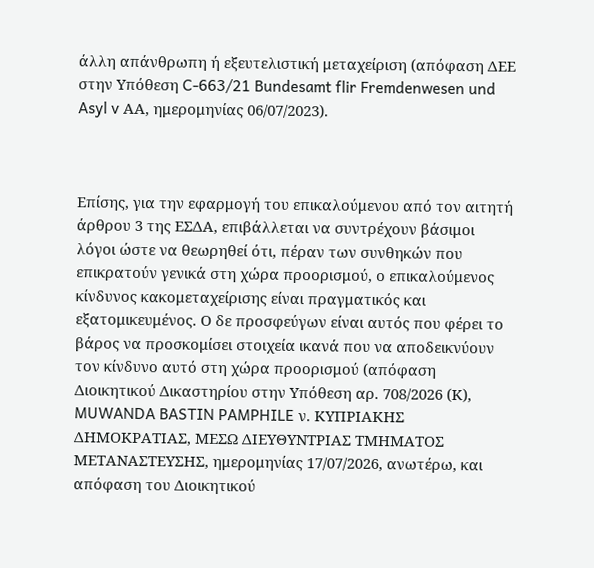άλλη απάνθρωπη ή εξευτελιστική μεταχείριση (απόφαση ΔΕΕ στην Υπόθεση C-663/21 Bundesamt flir Fremdenwesen und Asyl v ΑΑ, ημερομηνίας 06/07/2023).



Επίσης, για την εφαρμογή του επικαλούμενου από τον αιτητή άρθρου 3 της ΕΣΔΑ, επιβάλλεται να συντρέχουν βάσιμοι λόγοι ώστε να θεωρηθεί ότι, πέραν των συνθηκών που επικρατούν γενικά στη χώρα προορισμού, ο επικαλούμενος κίνδυνος κακομεταχείρισης είναι πραγματικός και εξατομικευμένος. Ο δε προσφεύγων είναι αυτός που φέρει το βάρος να προσκομίσει στοιχεία ικανά που να αποδεικνύουν τον κίνδυνο αυτό στη χώρα προορισμού (απόφαση Διοικητικού Δικαστηρίου στην Υπόθεση αρ. 708/2026 (Κ), MUWANDA BASTIN PAMPHILE ν. ΚΥΠΡΙΑΚΗΣ ΔΗΜΟΚΡΑΤΙΑΣ, ΜΕΣΩ ΔΙΕΥΘΥΝΤΡΙΑΣ ΤΜΗΜΑΤΟΣ ΜΕΤΑΝΑΣΤΕΥΣΗΣ, ημερομηνίας 17/07/2026, ανωτέρω, και απόφαση του Διοικητικού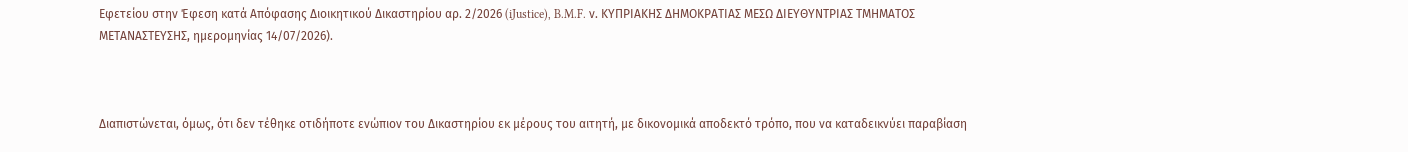Εφετείου στην Έφεση κατά Απόφασης Διοικητικού Δικαστηρίου αρ. 2/2026 (iJustice), B.M.F. ν. ΚΥΠΡΙΑΚΗΣ ΔΗΜΟΚΡΑΤΙΑΣ ΜΕΣΩ ΔΙΕΥΘΥΝΤΡΙΑΣ ΤΜΗΜΑΤΟΣ ΜΕΤΑΝΑΣΤΕΥΣΗΣ, ημερομηνίας 14/07/2026).



Διαπιστώνεται, όμως, ότι δεν τέθηκε οτιδήποτε ενώπιον του Δικαστηρίου εκ μέρους του αιτητή, με δικονομικά αποδεκτό τρόπο, που να καταδεικνύει παραβίαση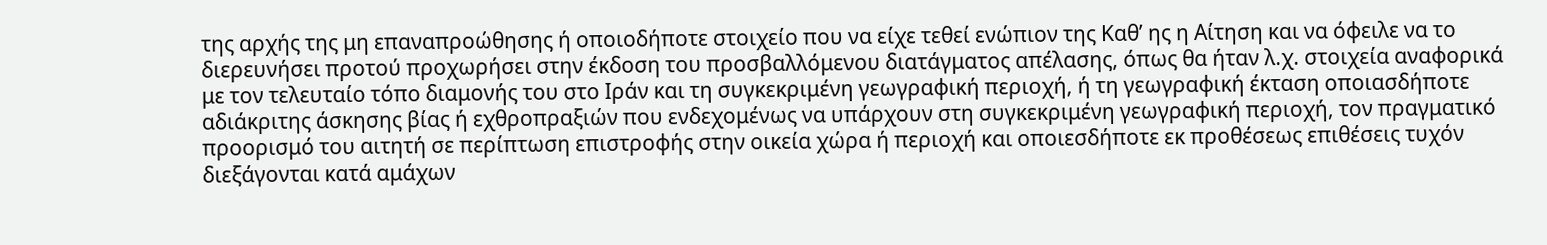της αρχής της μη επαναπροώθησης ή οποιοδήποτε στοιχείο που να είχε τεθεί ενώπιον της Καθ’ ης η Αίτηση και να όφειλε να το διερευνήσει προτού προχωρήσει στην έκδοση του προσβαλλόμενου διατάγματος απέλασης, όπως θα ήταν λ.χ. στοιχεία αναφορικά με τον τελευταίο τόπο διαμονής του στο Ιράν και τη συγκεκριμένη γεωγραφική περιοχή, ή τη γεωγραφική έκταση οποιασδήποτε αδιάκριτης άσκησης βίας ή εχθροπραξιών που ενδεχομένως να υπάρχουν στη συγκεκριμένη γεωγραφική περιοχή, τον πραγματικό προορισμό του αιτητή σε περίπτωση επιστροφής στην οικεία χώρα ή περιοχή και οποιεσδήποτε εκ προθέσεως επιθέσεις τυχόν διεξάγονται κατά αμάχων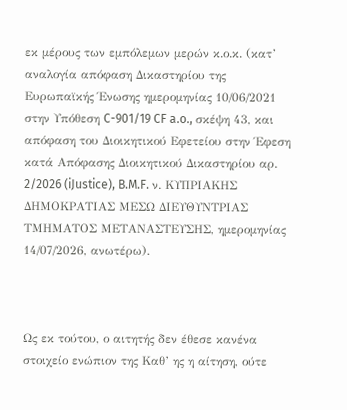εκ μέρους των εμπόλεμων μερών κ.ο.κ. (κατ’ αναλογία απόφαση Δικαστηρίου της Ευρωπαϊκής Ένωσης ημερομηνίας 10/06/2021 στην Υπόθεση C-901/19 CF a.o., σκέψη 43, και απόφαση του Διοικητικού Εφετείου στην Έφεση κατά Απόφασης Διοικητικού Δικαστηρίου αρ. 2/2026 (iJustice), B.M.F. ν. ΚΥΠΡΙΑΚΗΣ ΔΗΜΟΚΡΑΤΙΑΣ ΜΕΣΩ ΔΙΕΥΘΥΝΤΡΙΑΣ ΤΜΗΜΑΤΟΣ ΜΕΤΑΝΑΣΤΕΥΣΗΣ, ημερομηνίας 14/07/2026, ανωτέρω).



Ως εκ τούτου, ο αιτητής δεν έθεσε κανένα στοιχείο ενώπιον της Καθ’ ης η αίτηση, ούτε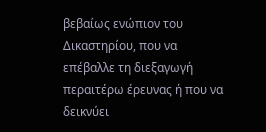βεβαίως ενώπιον του Δικαστηρίου, που να επέβαλλε τη διεξαγωγή περαιτέρω έρευνας ή που να δεικνύει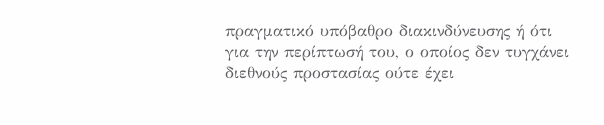πραγματικό υπόβαθρο διακινδύνευσης ή ότι για την περίπτωσή του, ο οποίος δεν τυγχάνει διεθνούς προστασίας ούτε έχει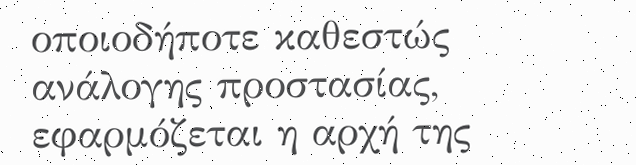οποιοδήποτε καθεστώς ανάλογης προστασίας, εφαρμόζεται η αρχή της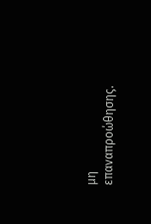μη επαναπροώθησης.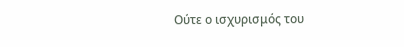Ούτε ο ισχυρισμός του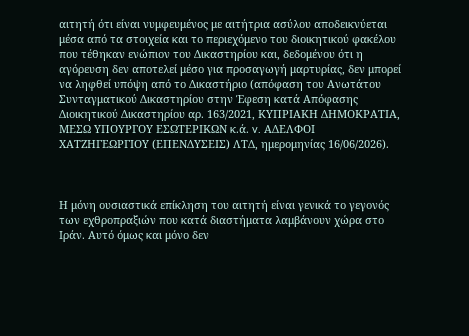αιτητή ότι είναι νυμφευμένος με αιτήτρια ασύλου αποδεικνύεται μέσα από τα στοιχεία και το περιεχόμενο του διοικητικού φακέλου που τέθηκαν ενώπιον του Δικαστηρίου και, δεδομένου ότι η αγόρευση δεν αποτελεί μέσο για προσαγωγή μαρτυρίας, δεν μπορεί να ληφθεί υπόψη από το Δικαστήριο (απόφαση του Ανωτάτου Συνταγματικού Δικαστηρίου στην Έφεση κατά Απόφασης Διοικητικού Δικαστηρίου αρ. 163/2021, ΚΥΠΡΙΑΚΗ ΔΗΜΟΚΡΑΤΙΑ, ΜΕΣΩ YΠΟΥΡΓΟΥ ΕΣΩΤΕΡΙΚΩΝ κ.ά. v. ΑΔΕΛΦΟΙ ΧΑΤΖΗΓΕΩΡΓΙΟΥ (ΕΠΕΝΔΥΣΕΙΣ) ΛΤΔ, ημερομηνίας 16/06/2026).



Η μόνη ουσιαστικά επίκληση του αιτητή είναι γενικά το γεγονός των εχθροπραξιών που κατά διαστήματα λαμβάνουν χώρα στο Ιράν. Αυτό όμως και μόνο δεν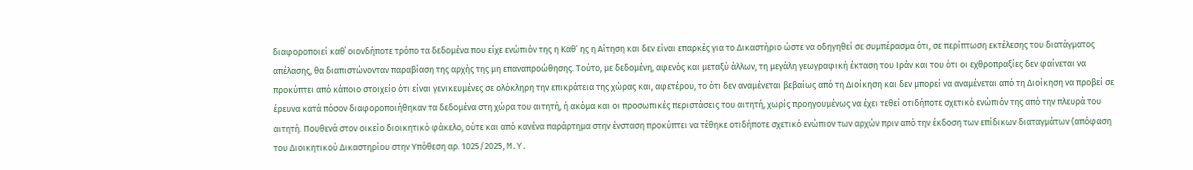διαφοροποιεί καθ΄ οιονδήποτε τρόπο τα δεδομένα που είχε ενώπιόν της η Καθ’ ης η Αίτηση και δεν είναι επαρκές για το Δικαστήριο ώστε να οδηγηθεί σε συμπέρασμα ότι, σε περίπτωση εκτέλεσης του διατάγματος απέλασης, θα διαπιστώνονταν παραβίαση της αρχής της μη επαναπροώθησης. Τούτο, με δεδομένη, αφενός και μεταξύ άλλων, τη μεγάλη γεωγραφική έκταση του Ιράν και του ότι οι εχθροπραξίες δεν φαίνεται να προκύπτει από κάποιο στοιχείο ότι είναι γενικευμένες σε ολόκληρη την επικράτεια της χώρας και, αφετέρου, το ότι δεν αναμένεται βεβαίως από τη Διοίκηση και δεν μπορεί να αναμένεται από τη Διοίκηση να προβεί σε έρευνα κατά πόσον διαφοροποιήθηκαν τα δεδομένα στη χώρα του αιτητή, ή ακόμα και οι προσωπικές περιστάσεις του αιτητή, χωρίς προηγουμένως να έχει τεθεί οτιδήποτε σχετικό ενώπιόν της από την πλευρά του αιτητή. Πουθενά στον οικείο διοικητικό φάκελο, ούτε και από κανένα παράρτημα στην ένσταση προκύπτει να τέθηκε οτιδήποτε σχετικό ενώπιον των αρχών πριν από την έκδοση των επίδικων διαταγμάτων (απόφαση του Διοικητικού Δικαστηρίου στην Υπόθεση αρ. 1025/2025, M.Y.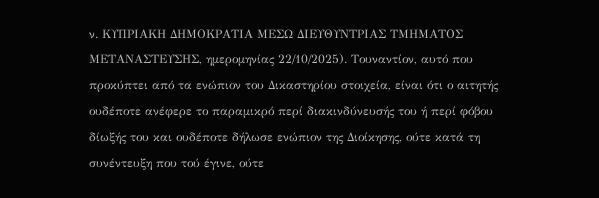ν. ΚΥΠΡΙΑΚΗ ΔΗΜΟΚΡΑΤΙΑ ΜΕΣΩ ΔΙΕΥΘΥΝΤΡΙΑΣ ΤΜΗΜΑΤΟΣ ΜΕΤΑΝΑΣΤΕΥΣΗΣ, ημερομηνίας 22/10/2025). Τουναντίον, αυτό που προκύπτει από τα ενώπιον του Δικαστηρίου στοιχεία, είναι ότι ο αιτητής ουδέποτε ανέφερε το παραμικρό περί διακινδύνευσής του ή περί φόβου δίωξής του και ουδέποτε δήλωσε ενώπιον της Διοίκησης, ούτε κατά τη συνέντευξη που τού έγινε, ούτε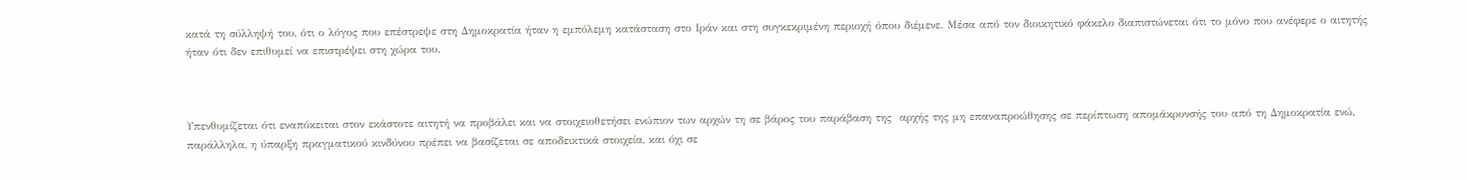κατά τη σύλληψή του, ότι ο λόγος που επέστρεψε στη Δημοκρατία ήταν η εμπόλεμη κατάσταση στο Ιράν και στη συγκεκριμένη περιοχή όπου διέμενε. Μέσα από τον διοικητικό φάκελο διαπιστώνεται ότι το μόνο που ανέφερε ο αιτητής ήταν ότι δεν επιθυμεί να επιστρέψει στη χώρα του.



Υπενθυμίζεται ότι εναπόκειται στον εκάστοτε αιτητή να προβάλει και να στοιχειοθετήσει ενώπιον των αρχών τη σε βάρος του παράβαση της  αρχής της μη επαναπροώθησης σε περίπτωση απομάκρυνσής του από τη Δημοκρατία ενώ, παράλληλα, η ύπαρξη πραγματικού κινδύνου πρέπει να βασίζεται σε αποδεικτικά στοιχεία, και όχι σε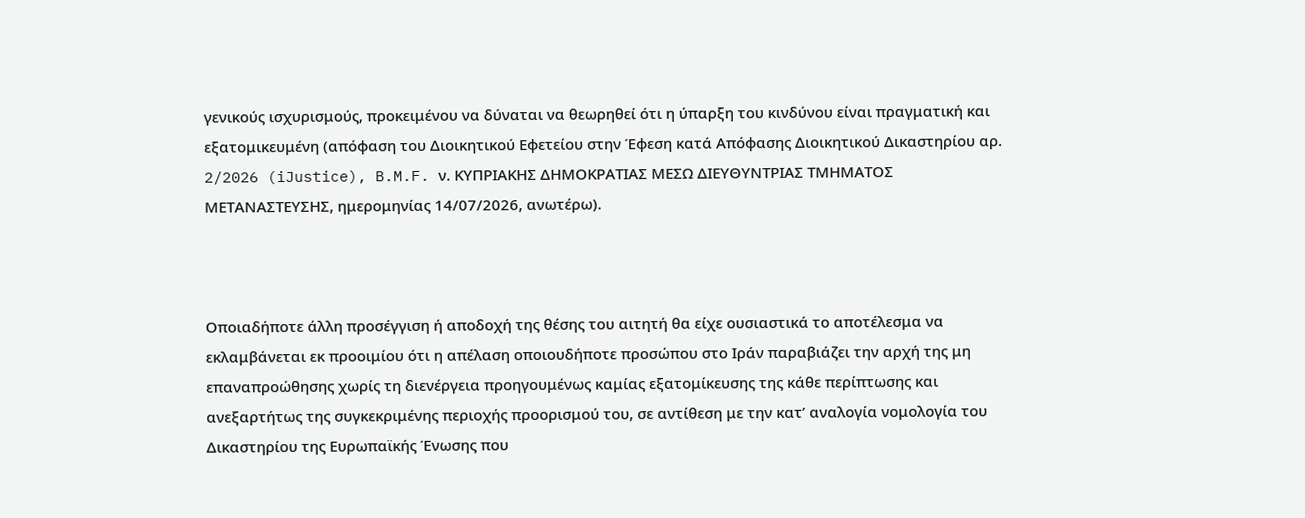γενικούς ισχυρισμούς, προκειμένου να δύναται να θεωρηθεί ότι η ύπαρξη του κινδύνου είναι πραγματική και εξατομικευμένη (απόφαση του Διοικητικού Εφετείου στην Έφεση κατά Απόφασης Διοικητικού Δικαστηρίου αρ. 2/2026 (iJustice), B.M.F. ν. ΚΥΠΡΙΑΚΗΣ ΔΗΜΟΚΡΑΤΙΑΣ ΜΕΣΩ ΔΙΕΥΘΥΝΤΡΙΑΣ ΤΜΗΜΑΤΟΣ ΜΕΤΑΝΑΣΤΕΥΣΗΣ, ημερομηνίας 14/07/2026, ανωτέρω).



Οποιαδήποτε άλλη προσέγγιση ή αποδοχή της θέσης του αιτητή θα είχε ουσιαστικά το αποτέλεσμα να εκλαμβάνεται εκ προοιμίου ότι η απέλαση οποιουδήποτε προσώπου στο Ιράν παραβιάζει την αρχή της μη επαναπροώθησης χωρίς τη διενέργεια προηγουμένως καμίας εξατομίκευσης της κάθε περίπτωσης και ανεξαρτήτως της συγκεκριμένης περιοχής προορισμού του, σε αντίθεση με την κατ’ αναλογία νομολογία του Δικαστηρίου της Ευρωπαϊκής Ένωσης που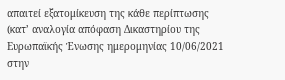απαιτεί εξατομίκευση της κάθε περίπτωσης (κατ’ αναλογία απόφαση Δικαστηρίου της Ευρωπαϊκής Ένωσης ημερομηνίας 10/06/2021 στην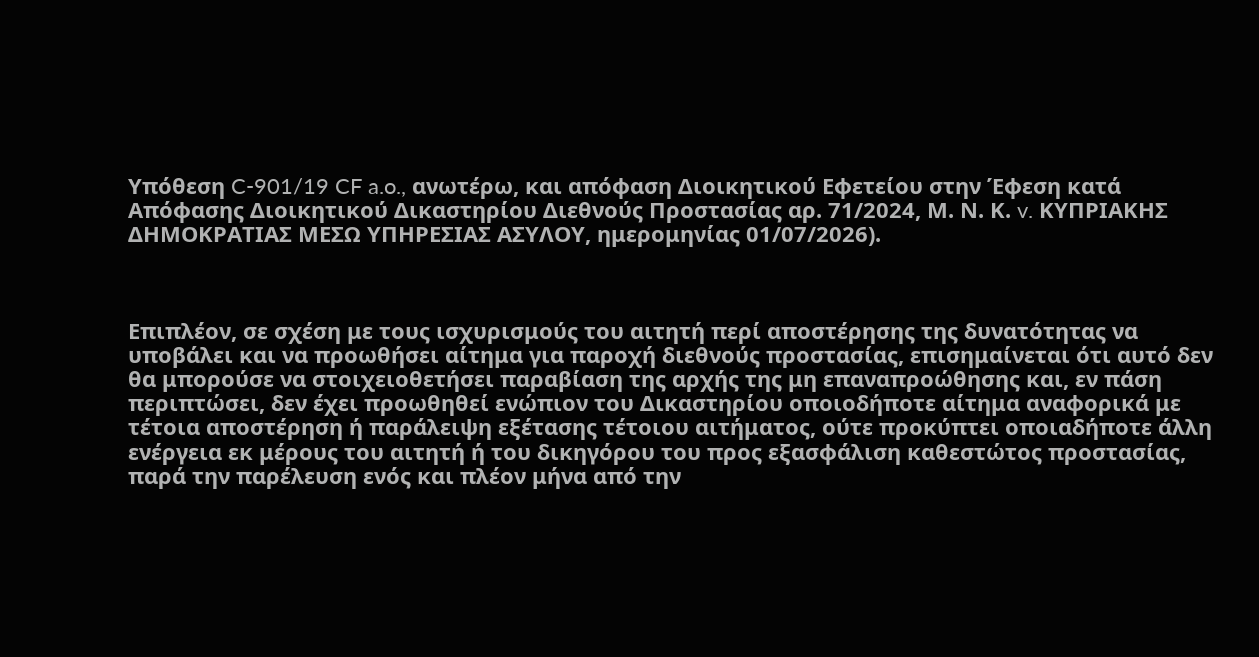Υπόθεση C-901/19 CF a.o., ανωτέρω, και απόφαση Διοικητικού Εφετείου στην Έφεση κατά Απόφασης Διοικητικού Δικαστηρίου Διεθνούς Προστασίας αρ. 71/2024, Μ. Ν. Κ. v. ΚΥΠΡΙΑΚΗΣ ΔΗΜΟΚΡΑΤΙΑΣ ΜΕΣΩ ΥΠΗΡΕΣΙΑΣ ΑΣΥΛΟΥ, ημερομηνίας 01/07/2026).



Επιπλέον, σε σχέση με τους ισχυρισμούς του αιτητή περί αποστέρησης της δυνατότητας να υποβάλει και να προωθήσει αίτημα για παροχή διεθνούς προστασίας, επισημαίνεται ότι αυτό δεν θα μπορούσε να στοιχειοθετήσει παραβίαση της αρχής της μη επαναπροώθησης και, εν πάση περιπτώσει, δεν έχει προωθηθεί ενώπιον του Δικαστηρίου οποιοδήποτε αίτημα αναφορικά με τέτοια αποστέρηση ή παράλειψη εξέτασης τέτοιου αιτήματος, ούτε προκύπτει οποιαδήποτε άλλη ενέργεια εκ μέρους του αιτητή ή του δικηγόρου του προς εξασφάλιση καθεστώτος προστασίας, παρά την παρέλευση ενός και πλέον μήνα από την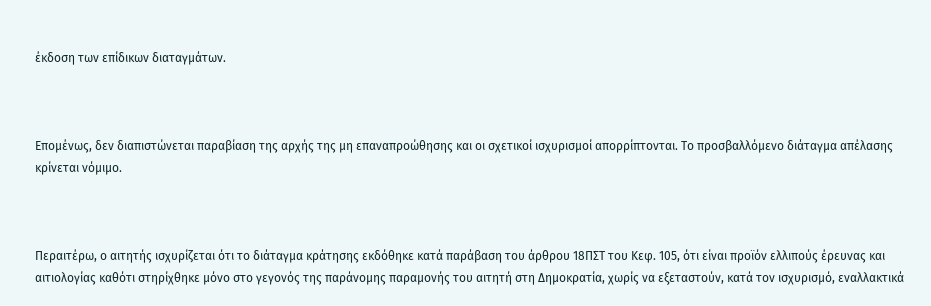έκδοση των επίδικων διαταγμάτων.



Επομένως, δεν διαπιστώνεται παραβίαση της αρχής της μη επαναπροώθησης και οι σχετικοί ισχυρισμοί απορρίπτονται. Το προσβαλλόμενο διάταγμα απέλασης κρίνεται νόμιμο.



Περαιτέρω, ο αιτητής ισχυρίζεται ότι το διάταγμα κράτησης εκδόθηκε κατά παράβαση του άρθρου 18ΠΣΤ του Κεφ. 105, ότι είναι προϊόν ελλιπούς έρευνας και αιτιολογίας καθότι στηρίχθηκε μόνο στο γεγονός της παράνομης παραμονής του αιτητή στη Δημοκρατία, χωρίς να εξεταστούν, κατά τον ισχυρισμό, εναλλακτικά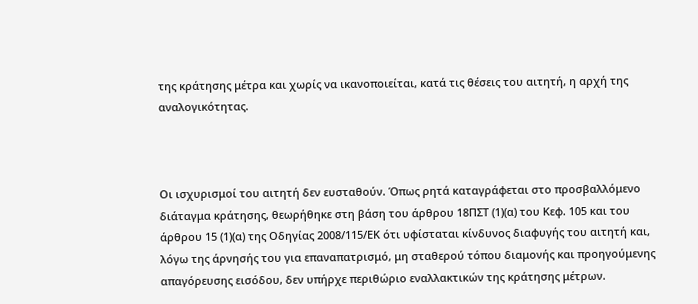της κράτησης μέτρα και χωρίς να ικανοποιείται, κατά τις θέσεις του αιτητή, η αρχή της αναλογικότητας.



Οι ισχυρισμοί του αιτητή δεν ευσταθούν. Όπως ρητά καταγράφεται στο προσβαλλόμενο διάταγμα κράτησης, θεωρήθηκε στη βάση του άρθρου 18ΠΣΤ (1)(α) του Κεφ. 105 και του άρθρου 15 (1)(α) της Οδηγίας 2008/115/ΕΚ ότι υφίσταται κίνδυνος διαφυγής του αιτητή και, λόγω της άρνησής του για επαναπατρισμό, μη σταθερού τόπου διαμονής και προηγούμενης απαγόρευσης εισόδου, δεν υπήρχε περιθώριο εναλλακτικών της κράτησης μέτρων.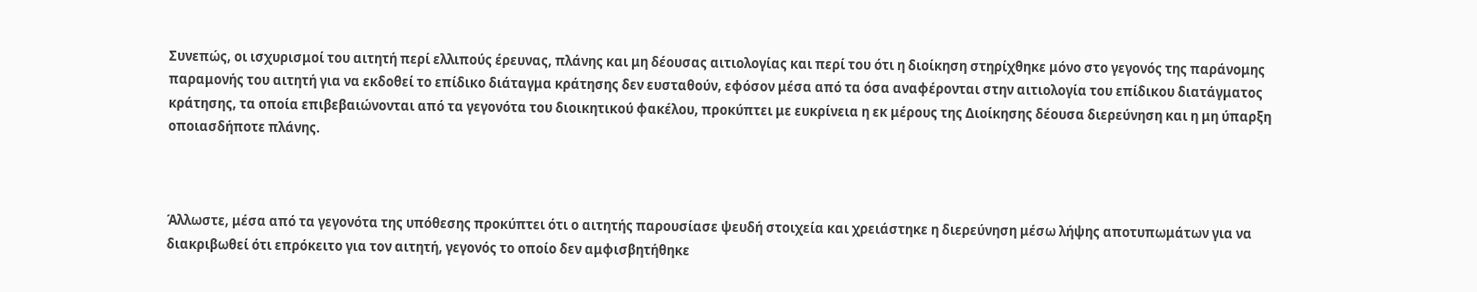Συνεπώς, οι ισχυρισμοί του αιτητή περί ελλιπούς έρευνας, πλάνης και μη δέουσας αιτιολογίας και περί του ότι η διοίκηση στηρίχθηκε μόνο στο γεγονός της παράνομης παραμονής του αιτητή για να εκδοθεί το επίδικο διάταγμα κράτησης δεν ευσταθούν, εφόσον μέσα από τα όσα αναφέρονται στην αιτιολογία του επίδικου διατάγματος κράτησης, τα οποία επιβεβαιώνονται από τα γεγονότα του διοικητικού φακέλου, προκύπτει με ευκρίνεια η εκ μέρους της Διοίκησης δέουσα διερεύνηση και η μη ύπαρξη οποιασδήποτε πλάνης.



Άλλωστε, μέσα από τα γεγονότα της υπόθεσης προκύπτει ότι ο αιτητής παρουσίασε ψευδή στοιχεία και χρειάστηκε η διερεύνηση μέσω λήψης αποτυπωμάτων για να διακριβωθεί ότι επρόκειτο για τον αιτητή, γεγονός το οποίο δεν αμφισβητήθηκε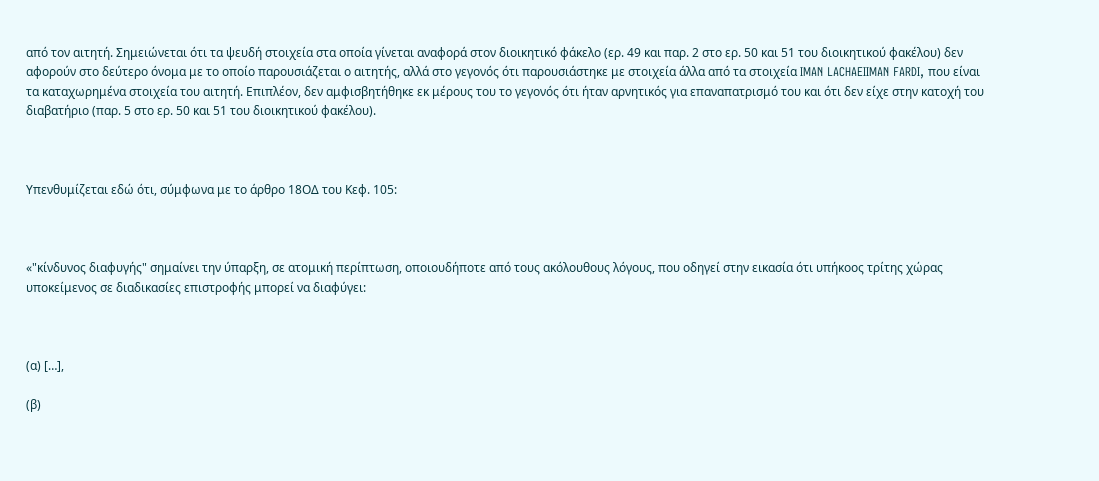από τον αιτητή. Σημειώνεται ότι τα ψευδή στοιχεία στα οποία γίνεται αναφορά στον διοικητικό φάκελο (ερ. 49 και παρ. 2 στο ερ. 50 και 51 του διοικητικού φακέλου) δεν αφορούν στο δεύτερο όνομα με το οποίο παρουσιάζεται ο αιτητής, αλλά στο γεγονός ότι παρουσιάστηκε με στοιχεία άλλα από τα στοιχεία IMAN LACHAEIIMAN FARDI, που είναι τα καταχωρημένα στοιχεία του αιτητή. Επιπλέον, δεν αμφισβητήθηκε εκ μέρους του το γεγονός ότι ήταν αρνητικός για επαναπατρισμό του και ότι δεν είχε στην κατοχή του διαβατήριο (παρ. 5 στο ερ. 50 και 51 του διοικητικού φακέλου).



Υπενθυμίζεται εδώ ότι, σύμφωνα με το άρθρο 18ΟΔ του Κεφ. 105:



«"κίνδυνος διαφυγής" σημαίνει την ύπαρξη, σε ατομική περίπτωση, οποιουδήποτε από τους ακόλουθους λόγους, που οδηγεί στην εικασία ότι υπήκοος τρίτης χώρας υποκείμενος σε διαδικασίες επιστροφής μπορεί να διαφύγει:



(α) […],

(β)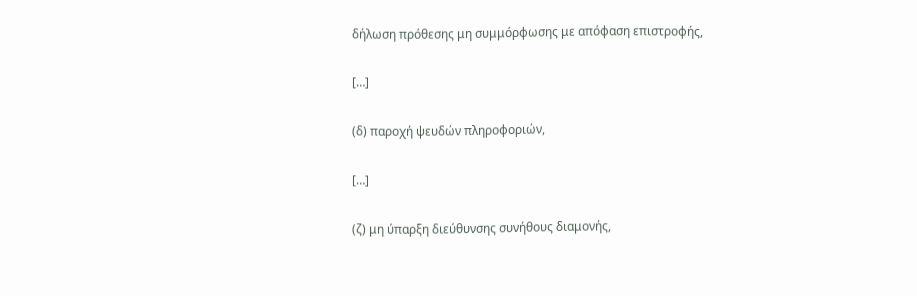δήλωση πρόθεσης μη συμμόρφωσης με απόφαση επιστροφής,

[…]

(δ) παροχή ψευδών πληροφοριών,

[…]

(ζ) μη ύπαρξη διεύθυνσης συνήθους διαμονής,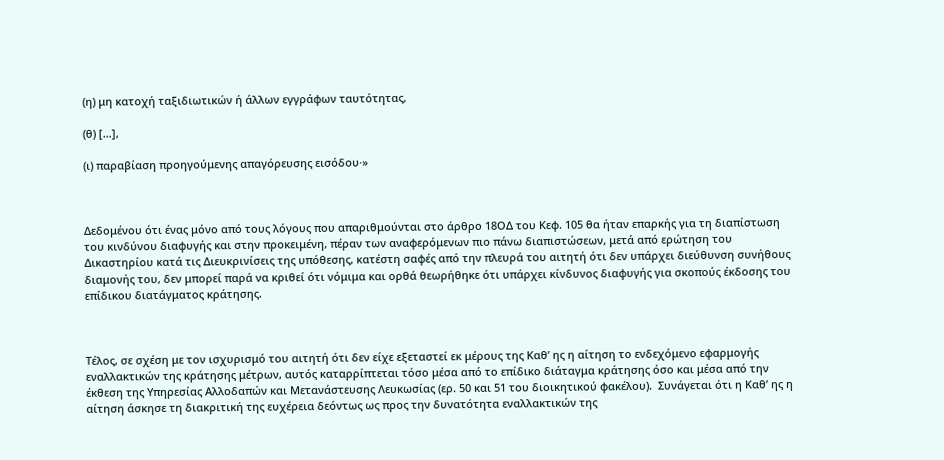(η) μη κατοχή ταξιδιωτικών ή άλλων εγγράφων ταυτότητας,

(θ) […],

(ι) παραβίαση προηγούμενης απαγόρευσης εισόδου∙»



Δεδομένου ότι ένας μόνο από τους λόγους που απαριθμούνται στο άρθρο 18ΟΔ του Κεφ. 105 θα ήταν επαρκής για τη διαπίστωση του κινδύνου διαφυγής και στην προκειμένη, πέραν των αναφερόμενων πιο πάνω διαπιστώσεων, μετά από ερώτηση του Δικαστηρίου κατά τις Διευκρινίσεις της υπόθεσης, κατέστη σαφές από την πλευρά του αιτητή ότι δεν υπάρχει διεύθυνση συνήθους διαμονής του, δεν μπορεί παρά να κριθεί ότι νόμιμα και ορθά θεωρήθηκε ότι υπάρχει κίνδυνος διαφυγής για σκοπούς έκδοσης του επίδικου διατάγματος κράτησης.



Τέλος, σε σχέση με τον ισχυρισμό του αιτητή ότι δεν είχε εξεταστεί εκ μέρους της Καθ’ ης η αίτηση το ενδεχόμενο εφαρμογής εναλλακτικών της κράτησης μέτρων, αυτός καταρρίπτεται τόσο μέσα από το επίδικο διάταγμα κράτησης όσο και μέσα από την έκθεση της Υπηρεσίας Αλλοδαπών και Μετανάστευσης Λευκωσίας (ερ. 50 και 51 του διοικητικού φακέλου).  Συνάγεται ότι η Καθ’ ης η αίτηση άσκησε τη διακριτική της ευχέρεια δεόντως ως προς την δυνατότητα εναλλακτικών της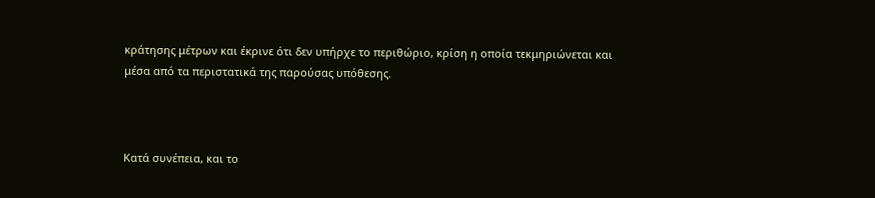κράτησης μέτρων και έκρινε ότι δεν υπήρχε το περιθώριο, κρίση η οποία τεκμηριώνεται και μέσα από τα περιστατικά της παρούσας υπόθεσης.



Κατά συνέπεια, και το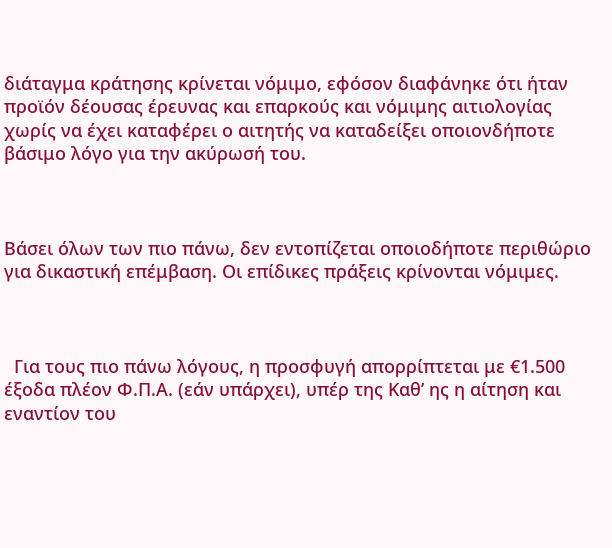διάταγμα κράτησης κρίνεται νόμιμο, εφόσον διαφάνηκε ότι ήταν προϊόν δέουσας έρευνας και επαρκούς και νόμιμης αιτιολογίας χωρίς να έχει καταφέρει ο αιτητής να καταδείξει οποιονδήποτε βάσιμο λόγο για την ακύρωσή του.



Βάσει όλων των πιο πάνω, δεν εντοπίζεται οποιοδήποτε περιθώριο για δικαστική επέμβαση. Οι επίδικες πράξεις κρίνονται νόμιμες.



  Για τους πιο πάνω λόγους, η προσφυγή απορρίπτεται με €1.500 έξοδα πλέον Φ.Π.Α. (εάν υπάρχει), υπέρ της Καθ’ ης η αίτηση και εναντίον του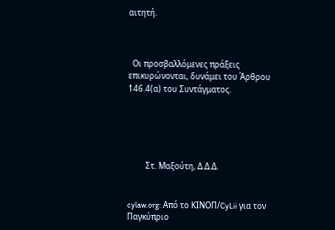αιτητή.



  Οι προσβαλλόμενες πράξεις επικυρώνονται, δυνάμει του Άρθρου 146.4(α) του Συντάγματος.





         Στ. Μαξούτη, Δ.Δ.Δ.


cylaw.org: Από το ΚΙΝOΠ/CyLii για τον Παγκύπριο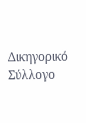Δικηγορικό Σύλλογο